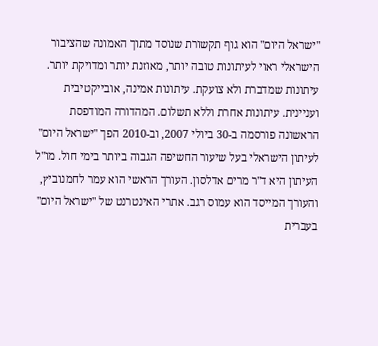"ישראל היום" הוא גוף תקשורת שנוסד מתוך האמונה שהציבור הישראלי ראוי לעיתונות טובה יותר, מאוזנת יותר ומדויקת יותר. עיתונות שמדברת ולא צועקת. עיתונות אמינה, אובייקטיבית ועניינית. עיתונות אחרת וללא תשלום. המהדורה המודפסת הראשונה פורסמה ב-30 ביולי 2007, וב-2010 הפך "ישראל היום" לעיתון הישראלי בעל שיעור החשיפה הגבוה ביותר בימי חול. מו"ל העיתון היא ד"ר מרים אדלסון. העורך הראשי הוא עמר לחמנוביץ, והעורך המייסד הוא עמוס רגב. אתרי האינטרנט של "ישראל היום" בעברית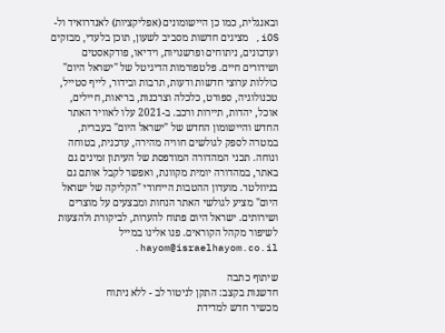ובאנגלית, כמו כן היישומונים (אפליקציות) לאנדרואיד ול-iOS, מציגים חדשות מסביב לשעון, תוכן בלעדי, מבזקים ועדכונים, ניתוחים ופרשנויות, וידיאו, פודקאסטים ושידורים חיים. פלטפורמות הדיגיטל של "ישראל היום" כוללות ערוצי חדשות ודעות, תרבות ובידור, לייף סטייל, טכנולוגיה, ספורט, כלכלה וצרכנות, בריאות, חיילים, אוכל, יהדות, תיירות ורכב. ב-2021 עלו לאוויר האתר החדש והיישומון החדש של "ישראל היום" בעברית, במטרה לספק לגולשים חוויה מהירה, עדכנית, בטוחה ונוחה. תכני המהדורה המודפסת של העיתון זמינים גם באתר, במהדורה יומית מקוונת, ואפשר לקבל אותם גם בניוזלטר. מועדון ההטבות הייחודי "הקליקה של ישראל היום" מציע לגולשי האתר הנחות ומבצעים על מוצרים ושירותים. ישראל היום פתוח להערות, לביקורת ולהצעות לשיפור מקהל הקוראים. פנו אלינו במייל hayom@israelhayom.co.il.

שיתוף כתבה
חדשנות בקצב: התקן לניטור לב - ללא ניתוח
מכשיר חדש למדידת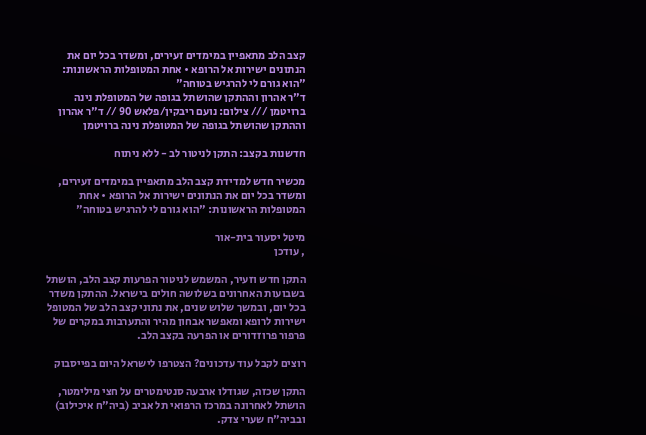קצב הלב מתאפיין במימדים זעירים, ומשדר בכל יום את הנתונים ישירות אל הרופא • אחת המטופלות הראשונות: "הוא גורם לי להרגיש בטוחה"
ד"ר אהרון וההתקן שהושתל בגופה של המטופלת נינה ברויטמן /// צילום: נועם ריבקין/פלאש 90 // ד"ר אהרון וההתקן שהושתל בגופה של המטופלת נינה ברויטמן

חדשנות בקצב: התקן לניטור לב - ללא ניתוח

מכשיר חדש למדידת קצב הלב מתאפיין במימדים זעירים, ומשדר בכל יום את הנתונים ישירות אל הרופא • אחת המטופלות הראשונות: "הוא גורם לי להרגיש בטוחה"

מיטל יסעור בית-אור
, עודכן

התקן חדש וזעיר, המשמש לניטור הפרעות קצב הלב, הושתל בשבועות האחרונים בשלושה חולים בישראל. ההתקן משדר בכל יום, ובמשך שלוש שנים, את נתוני קצב הלב של המטופל ישירות לרופא ומאפשר אבחון מהיר והתערבות במקרים של פרפור פרוזדורים או הפרעה בקצב הלב.

רוצים לקבל עוד עדכונים? הצטרפו לישראל היום בפייסבוק

התקן שכזה, שגודלו ארבעה סנטימטרים על חצי מילימטר, הושתל לאחרונה במרכז הרפואי תל אביב (ביה"ח איכילוב) ובביה"ח שערי צדק.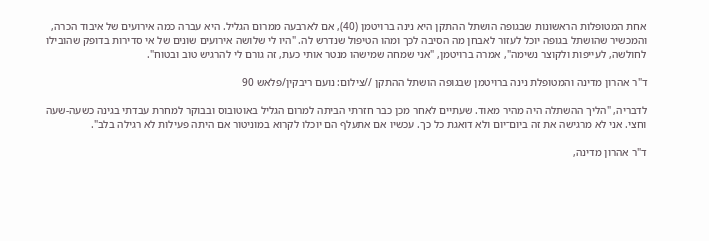אחת המטופלות הראשונות שבגופה הושתל ההתקן היא נינה ברויטמן (40), אם לארבעה ממרום הגליל. היא עברה כמה אירועים של איבוד הכרה, והמכשיר שהושתל בגופה יוכל לעזור לאבחן מה הסיבה לכך ומהו הטיפול שנדרש לה. "היו לי שלושה אירועים שונים של אי סדירות בדופק שהובילו לחולשה, לעייפות ולקוצר נשימה", אמרה ברויטמן, "אני שמחה שמישהו מנטר אותי כעת, זה גורם לי להרגיש טוב ובטוח".

ד"ר אהרון מדינה והמטופלת נינה ברויטמן שבגופה הושתל ההתקן //צילום: נועם ריבקין/פלאש 90

לדבריה, "הליך ההשתלה היה מהיר מאוד. שעתיים לאחר מכן כבר חזרתי הביתה למרום הגליל באוטובוס ובבוקר למחרת עבדתי בגינה כשעה-שעה וחצי. אני לא מרגישה את זה ביום־יום ולא דואגת כל כך. עכשיו אם אתעלף הם יוכלו לקרוא במוניטור אם היתה פעילות לא רגילה בלב".

ד"ר אהרון מדינה,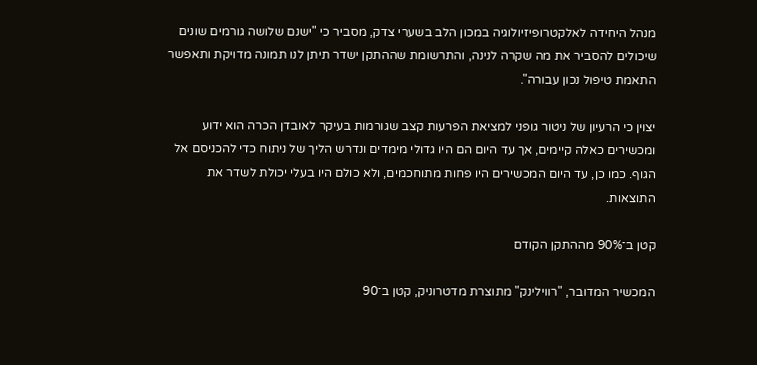מנהל היחידה לאלקטרופיזיולוגיה במכון הלב בשערי צדק, מסביר כי "ישנם שלושה גורמים שונים שיכולים להסביר את מה שקרה לנינה, והתרשומת שההתקן ישדר תיתן לנו תמונה מדויקת ותאפשר התאמת טיפול נכון עבורה".

יצוין כי הרעיון של ניטור גופני למציאת הפרעות קצב שגורמות בעיקר לאובדן הכרה הוא ידוע ומכשירים כאלה קיימים, אך עד היום הם היו גדולי מימדים ונדרש הליך של ניתוח כדי להכניסם אל הגוף. כמו כן, עד היום המכשירים היו פחות מתוחכמים, ולא כולם היו בעלי יכולת לשדר את התוצאות.

קטן ב־90% מההתקן הקודם

המכשיר המדובר, "רווילינק" מתוצרת מדטרוניק, קטן ב־90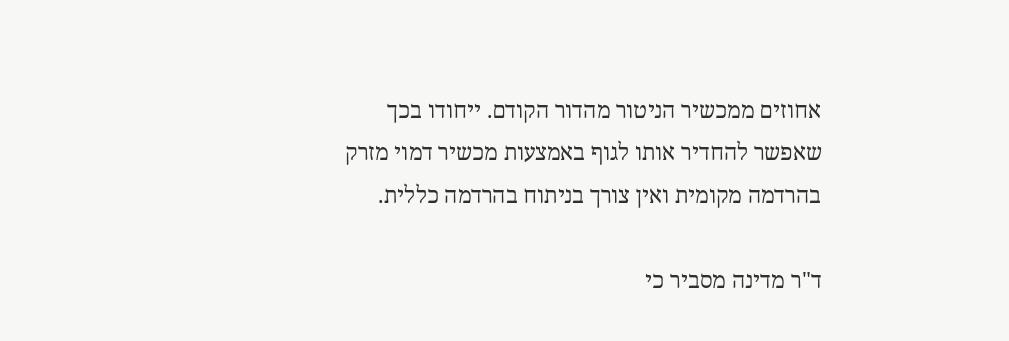אחוזים ממכשיר הניטור מהדור הקודם. ייחודו בכך שאפשר להחדיר אותו לגוף באמצעות מכשיר דמוי מזרק בהרדמה מקומית ואין צורך בניתוח בהרדמה כללית.

ד"ר מדינה מסביר כי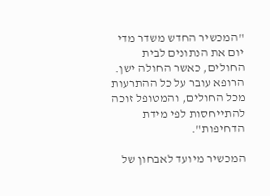"המכשיר החדש משדר מדי יום את הנתונים לבית החולים, כאשר החולה ישן. הרופא עובר על כל ההתרעות מכל החולים, והמטופל זוכה להתייחסות לפי מידת הדחיפות".

המכשיר מיועד לאבחון של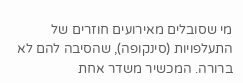מי שסובלים מאירועים חוזרים של התעלפויות (סינקופה), שהסיבה להם לא ברורה. המכשיר משדר אחת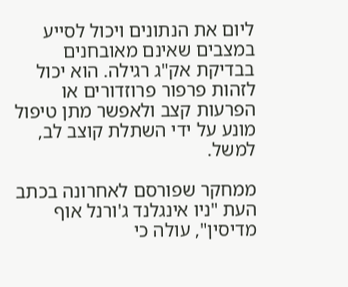ליום את הנתונים ויכול לסייע במצבים שאינם מאובחנים בבדיקת אק"ג רגילה. הוא יכול לזהות פרפור פרוזדורים או הפרעות קצב ולאפשר מתן טיפול מונע על ידי השתלת קוצב לב, למשל.

ממחקר שפורסם לאחרונה בכתב העת "ניו אינגלנד ג'ורנל אוף מדיסין", עולה כי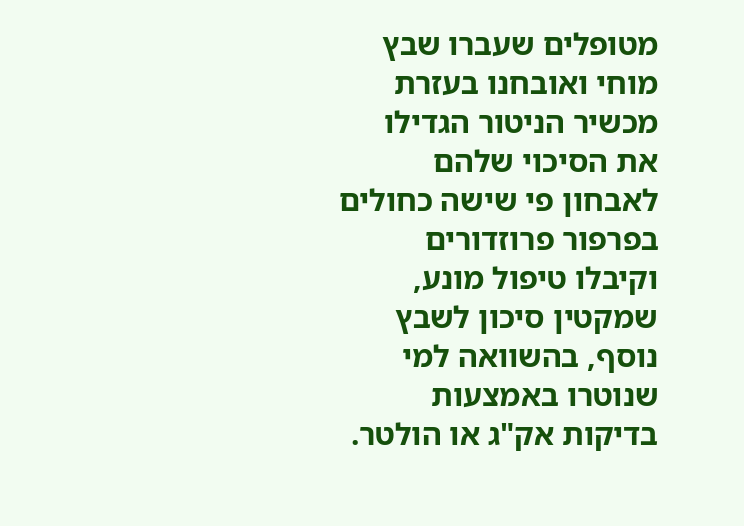מטופלים שעברו שבץ מוחי ואובחנו בעזרת מכשיר הניטור הגדילו את הסיכוי שלהם לאבחון פי שישה כחולים בפרפור פרוזדורים וקיבלו טיפול מונע, שמקטין סיכון לשבץ נוסף, בהשוואה למי שנוטרו באמצעות בדיקות אק"ג או הולטר.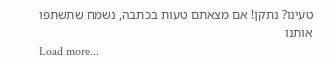טעינו? נתקן! אם מצאתם טעות בכתבה, נשמח שתשתפו אותנו
Load more...